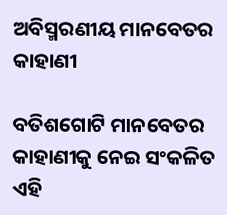ଅବିସ୍ମରଣୀୟ ମାନବେତର କାହାଣୀ

ବତିଶଗୋଟି ମାନବେତର କାହାଣୀକୁ ନେଇ ସଂକଳିତ ଏହି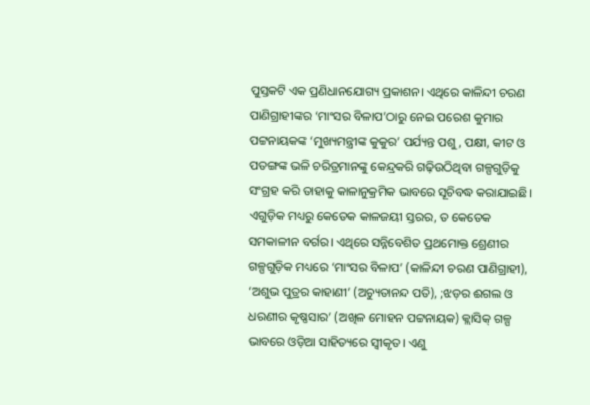ପୁସ୍ତକଟି ଏକ ପ୍ରଣିଧାନଯୋଗ୍ୟ ପ୍ରକାଶନ। ଏଥିରେ କାଳିନ୍ଦୀ ଚରଣ ପାଣିଗ୍ରାହୀଙ୍କର ‘ମାଂସର ବିଳାପ’ଠାରୁ ନେଇ ପରେଶ କୁମାର ପଟ୍ଟନାୟକଙ୍କ ‘ମୁଖ୍ୟମନ୍ତ୍ରୀଙ୍କ କୁକୁର’ ପର୍ଯ୍ୟନ୍ତ ପଶୁ, ପକ୍ଷୀ, କୀଟ ଓ ପତଙ୍ଗଙ୍କ ଭଳି ଚରିତ୍ରମାନଙ୍କୁ କେନ୍ଦ୍ରକରି ଗଢ଼ିଉଠିଥିବା ଗଳ୍ପଗୁଡ଼ିକୁ ସଂଗ୍ରହ କରି ତାହାକୁ କାଳାନୁକ୍ରମିକ ଭାବରେ ସୂଚିବଦ୍ଧ କରାଯାଇଛି। ଏଗୁଡ଼ିକ ମଧ୍ୟରୁ କେତେକ କାଳଜୟୀ ସ୍ତରର, ତ କେତେକ ସମକାଳୀନ ବର୍ଗର। ଏଥିରେ ସନ୍ନିବେଶିତ ପ୍ରଥମୋକ୍ତ ଶ୍ରେଣୀର ଗଳ୍ପଗୁଡ଼ିକ ମଧ୍ୟରେ ‘ମାଂସର ବିଳାପ’ (କାଳିନ୍ଦୀ ଚରଣ ପାଣିଗ୍ରାହୀ), ‘ଅଶୁଭ ପୁତ୍ରର କାହାଣୀ’ (ଅଚ୍ୟୁତାନନ୍ଦ ପତି), ;ଝଡ଼ର ଈଗଲ ଓ ଧରଣୀର କୃଷ୍ଣସାର’ (ଅଖିଳ ମୋହନ ପଟ୍ଟନାୟକ) କ୍ଲାସିକ୍ ଗଳ୍ପ ଭାବରେ ଓଡ଼ିଆ ସାହିତ୍ୟରେ ସ୍ୱୀକୃତ। ଏଣୁ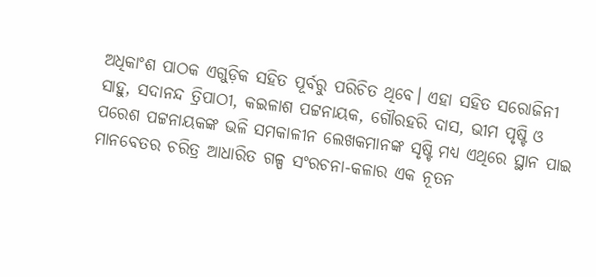ଅଧିକାଂଶ ପାଠକ ଏଗୁଡ଼ିକ ସହିତ ପୂର୍ବରୁ ପରିଚିତ ଥିବେ। ଏହା ସହିତ ସରୋଜିନୀ ସାହୁ, ସଦାନନ୍ଦ ତ୍ରିପାଠୀ, କଇଳାଶ ପଟ୍ଟନାୟକ, ଗୌରହରି ଦାସ, ଭୀମ ପୃଷ୍ଟି ଓ ପରେଶ ପଟ୍ଟନାୟକଙ୍କ ଭଳି ସମକାଳୀନ ଲେଖକମାନଙ୍କ ସୃଷ୍ଟି ମଧ୍ୟ ଏଥିରେ ସ୍ଥାନ ପାଇ ମାନବେତର ଚରିତ୍ର ଆଧାରିତ ଗଳ୍ପ ସଂରଚନା-କଳାର ଏକ ନୂତନ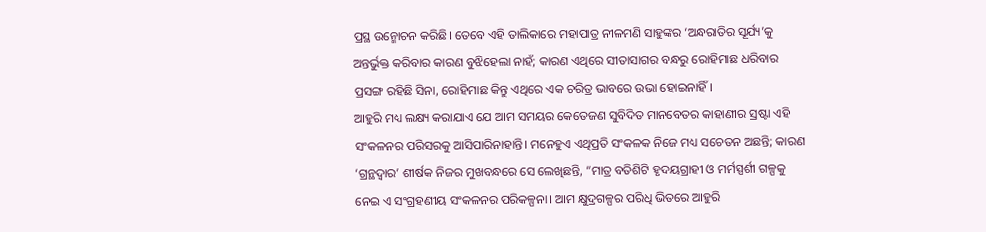ପ୍ରସ୍ଥ ଉନ୍ମୋଚନ କରିଛି। ତେବେ ଏହି ତାଲିକାରେ ମହାପାତ୍ର ନୀଳମଣି ସାହୁଙ୍କର ‘ଅନ୍ଧରାତିର ସୂର୍ଯ୍ୟ’କୁ ଅନ୍ତର୍ଭୁକ୍ତ କରିବାର କାରଣ ବୁଝିହେଲା ନାହଁ; କାରଣ ଏଥିରେ ସୀତାସାଗର ବନ୍ଧରୁ ରୋହିମାଛ ଧରିବାର ପ୍ରସଙ୍ଗ ରହିଛି ସିନା, ରୋହିମାଛ କିନ୍ତୁ ଏଥିରେ ଏକ ଚରିତ୍ର ଭାବରେ ଉଭା ହୋଇନାହିଁ।
ଆହୁରି ମଧ୍ୟ ଲକ୍ଷ୍ୟ କରାଯାଏ ଯେ ଆମ ସମୟର କେତେଜଣ ସୁବିଦିତ ମାନବେତର କାହାଣୀର ସ୍ରଷ୍ଟା ଏହି ସଂକଳନର ପରିସରକୁ ଆସିପାରିନାହାନ୍ତି। ମନେହୁଏ ଏଥିପ୍ରତି ସଂକଳକ ନିଜେ ମଧ୍ୟ ସଚେତନ ଅଛନ୍ତି; କାରଣ ‘ଗ୍ରନ୍ଥଦ୍ୱାର’ ଶୀର୍ଷକ ନିଜର ମୁଖବନ୍ଧରେ ସେ ଲେଖିଛନ୍ତି, “ମାତ୍ର ବତିଶିଟି ହୃଦୟଗ୍ରାହୀ ଓ ମର୍ମସ୍ପର୍ଶୀ ଗଳ୍ପକୁ ନେଇ ଏ ସଂଗ୍ରହଣୀୟ ସଂକଳନର ପରିକଳ୍ପନା। ଆମ କ୍ଷୁଦ୍ରଗଳ୍ପର ପରିଧି ଭିତରେ ଆହୁରି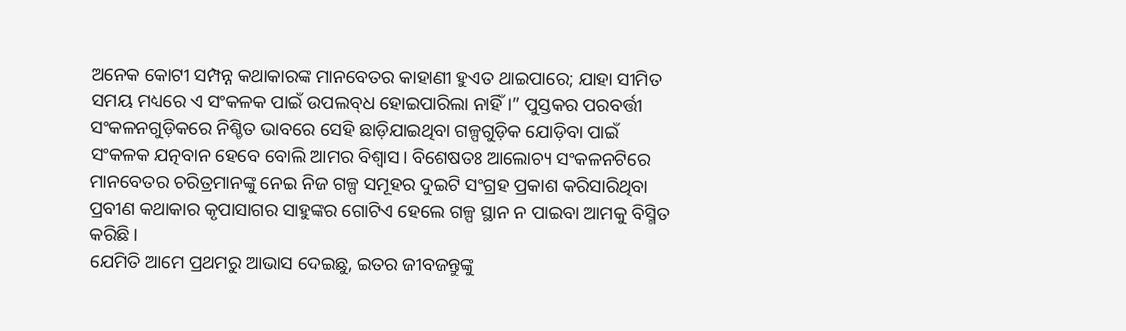ଅନେକ କୋଟୀ ସମ୍ପନ୍ନ କଥାକାରଙ୍କ ମାନବେତର କାହାଣୀ ହୁଏତ ଥାଇପାରେ; ଯାହା ସୀମିତ ସମୟ ମଧ୍ୟରେ ଏ ସଂକଳକ ପାଇଁ ଉପଲବ୍‌ଧ ହୋଇପାରିଲା ନାହିଁ।” ପୁସ୍ତକର ପରବର୍ତ୍ତୀ ସଂକଳନଗୁଡ଼ିକରେ ନିଶ୍ଚିତ ଭାବରେ ସେହି ଛାଡ଼ିଯାଇଥିବା ଗଳ୍ପଗୁଡ଼ିକ ଯୋଡ଼ିବା ପାଇଁ ସଂକଳକ ଯତ୍ନବାନ ହେବେ ବୋଲି ଆମର ବିଶ୍ୱାସ। ବିଶେଷତଃ ଆଲୋଚ୍ୟ ସଂକଳନଟିରେ ମାନବେତର ଚରିତ୍ରମାନଙ୍କୁ ନେଇ ନିଜ ଗଳ୍ପ ସମୂହର ଦୁଇଟି ସଂଗ୍ରହ ପ୍ରକାଶ କରିସାରିଥିବା ପ୍ରବୀଣ କଥାକାର କୃପାସାଗର ସାହୁଙ୍କର ଗୋଟିଏ ହେଲେ ଗଳ୍ପ ସ୍ଥାନ ନ ପାଇବା ଆମକୁ ବିସ୍ମିତ କରିଛି।
ଯେମିତି ଆମେ ପ୍ରଥମରୁ ଆଭାସ ଦେଇଛୁ, ଇତର ଜୀବଜନ୍ତୁଙ୍କୁ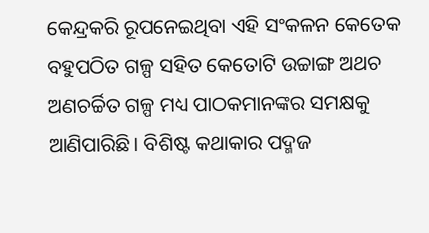କେନ୍ଦ୍ରକରି ରୂପନେଇଥିବା ଏହି ସଂକଳନ କେତେକ ବହୁପଠିତ ଗଳ୍ପ ସହିତ କେତୋଟି ଉଚ୍ଚାଙ୍ଗ ଅଥଚ ଅଣଚର୍ଚ୍ଚିତ ଗଳ୍ପ ମଧ୍ୟ ପାଠକମାନଙ୍କର ସମକ୍ଷକୁ ଆଣିପାରିଛି। ବିଶିଷ୍ଟ କଥାକାର ପଦ୍ମଜ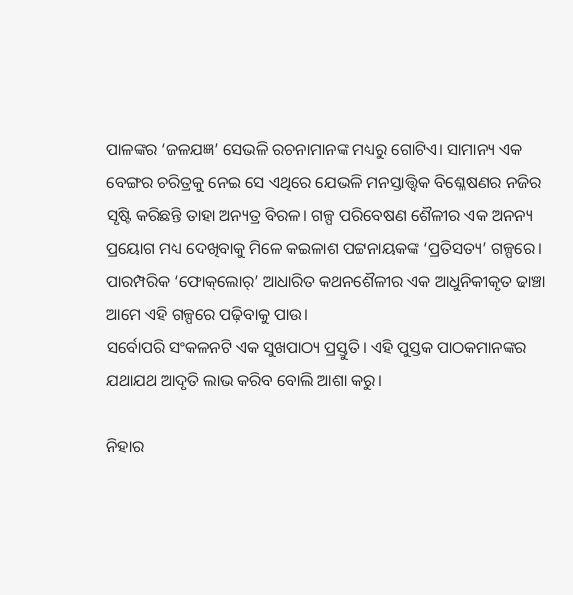ପାଳଙ୍କର ‘ଜଳଯଜ୍ଞ’ ସେଭଳି ରଚନାମାନଙ୍କ ମଧ୍ୟରୁ ଗୋଟିଏ। ସାମାନ୍ୟ ଏକ ବେଙ୍ଗର ଚରିତ୍ରକୁ ନେଇ ସେ ଏଥିରେ ଯେଭଳି ମନସ୍ତାତ୍ତ୍ୱିକ ବିଶ୍ଳେଷଣର ନଜିର ସୃଷ୍ଟି କରିଛନ୍ତି ତାହା ଅନ୍ୟତ୍ର ବିରଳ। ଗଳ୍ପ ପରିବେଷଣ ଶୈଳୀର ଏକ ଅନନ୍ୟ ପ୍ରୟୋଗ ମଧ୍ୟ ଦେଖିବାକୁ ମିଳେ କଇଳାଶ ପଟ୍ଟନାୟକଙ୍କ ‘ପ୍ରତିସତ୍ୟ’ ଗଳ୍ପରେ। ପାରମ୍ପରିକ ‘ଫୋକ୍‌ଲୋର୍‌’ ଆଧାରିତ କଥନଶୈଳୀର ଏକ ଆଧୁନିକୀକୃତ ଢାଞ୍ଚା ଆମେ ଏହି ଗଳ୍ପରେ ପଢ଼ିବାକୁ ପାଉ।
ସର୍ବୋପରି ସଂକଳନଟି ଏକ ସୁଖପାଠ୍ୟ ପ୍ରସ୍ତୁତି। ଏହି ପୁସ୍ତକ ପାଠକମାନଙ୍କର ଯଥାଯଥ ଆଦୃତି ଲାଭ କରିବ ବୋଲି ଆଶା କରୁ।

ନିହାର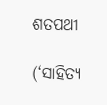ଶତପଥୀ

(‘ସାହିତ୍ୟ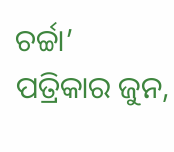ଚର୍ଚ୍ଚା’ ପତ୍ରିକାର ଜୁନ,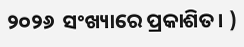୨୦୨୬  ସଂଖ୍ୟାରେ ପ୍ରକାଶିତ। )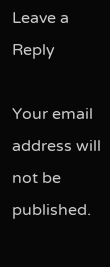Leave a Reply

Your email address will not be published.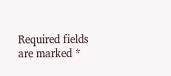Required fields are marked *